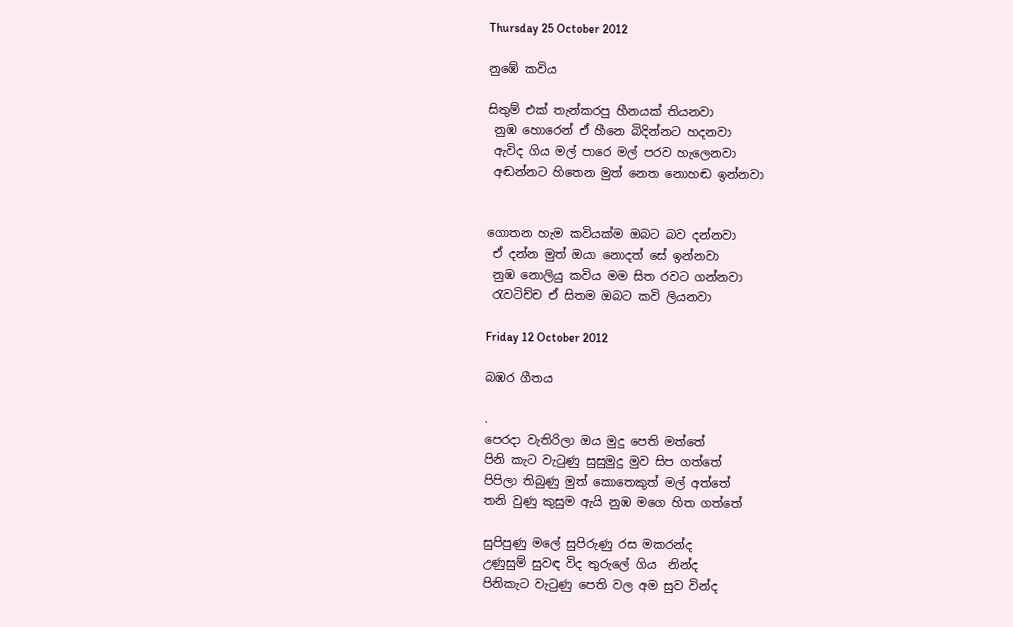Thursday 25 October 2012

නුඹේ කවිය

සිතුම් එක් තැන්කරපු හීනයක් තියනවා
 නුඹ හොරෙන් ඒ හීනෙ බිදින්නට හදනවා
 ඇවිද ගිය මල් පාරෙ මල් පරව හැලෙනවා
 අඬන්නට හිතෙන මුත් නෙත නොහඬ ඉන්නවා


ගොතන හැම කවියක්ම ඔබට බව දන්නවා
 ඒ දන්න මුත් ඔයා නොදත් සේ ඉන්නවා
 නුඹ නොලියු කවිය මම සිත රවට ගන්නවා
 රැවටිච්ච ඒ සිතම ඔබට කවි ලියනවා

Friday 12 October 2012

බඹර ගීතය

.
පෙරදා වැතිරිලා ඔය මුදු පෙති මත්තේ
පිනි කැට වැටුණු සුසුමුදු මුව සිප ගත්තේ
පිපිලා තිබුණු මුත් කොතෙකුත් මල් අත්තේ
තනි වුණු කුසුම ඇයි නුඹ මගෙ හිත ගත්තේ

සුපිපුණු මලේ සුපිරුණු රස මකරන්ද
උණුසුම් සුවඳ විද තුරුලේ ගිය  නින්ද
පිනිකැට වැටුණු පෙති වල අම සුව වින්ද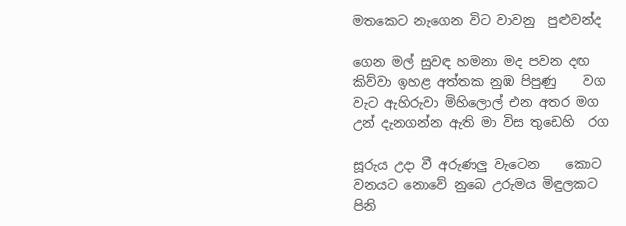මතකෙට නැගෙන විට වාවනු  පුළුවන්ද

ගෙන මල් සුවඳ හමනා මද පවන දඟ
කිව්වා ඉහළ අත්තක නුඹ පිපුණු    වග
වැට ඇහිරුවා මිහිලොල් එන අතර මග
උන් දැනගන්න ඇති මා විස තුඩෙහි  රග

සූරුය උදා වී අරුණලු වැටෙන    කොට
වනයට නොවේ නුබෙ උරුමය මිඳුලකට
පිනි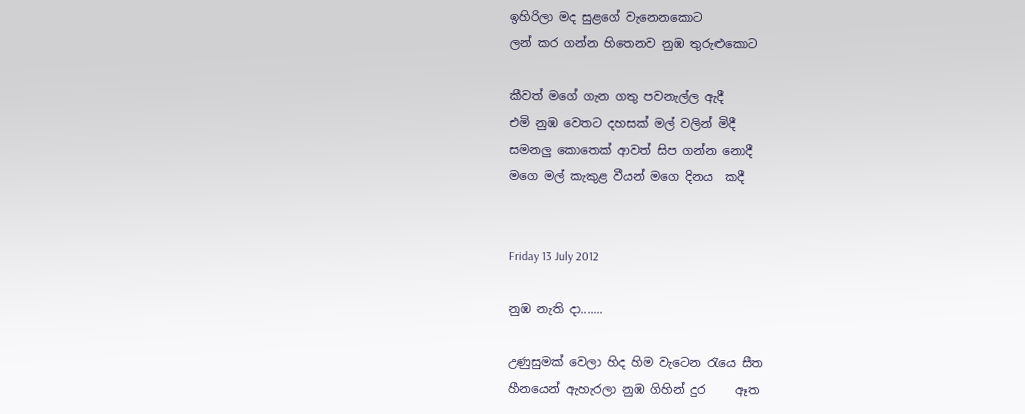ඉහිරිලා මද සුළගේ වැනෙනකොට
ලන් කර ගන්න හිතෙනව නුඹ තුරුළුකොට

කීවත් මගේ ගැන ගතු පවනැල්ල ඇදී
එමි නුඹ වෙතට දහසක් මල් වලින් මිදී
සමනලු කොතෙක් ආවත් සිප ගන්න නොදී
මගෙ මල් කැකුළ වීයන් මගෙ දිනය  කදී


Friday 13 July 2012

නුඹ නැති දා.......

උණුසුමක් වෙලා හිද හිම වැටෙන රැයෙ සීත
හීනයෙන් ඇහැරලා නුඹ ගිහින් දුර     ඈත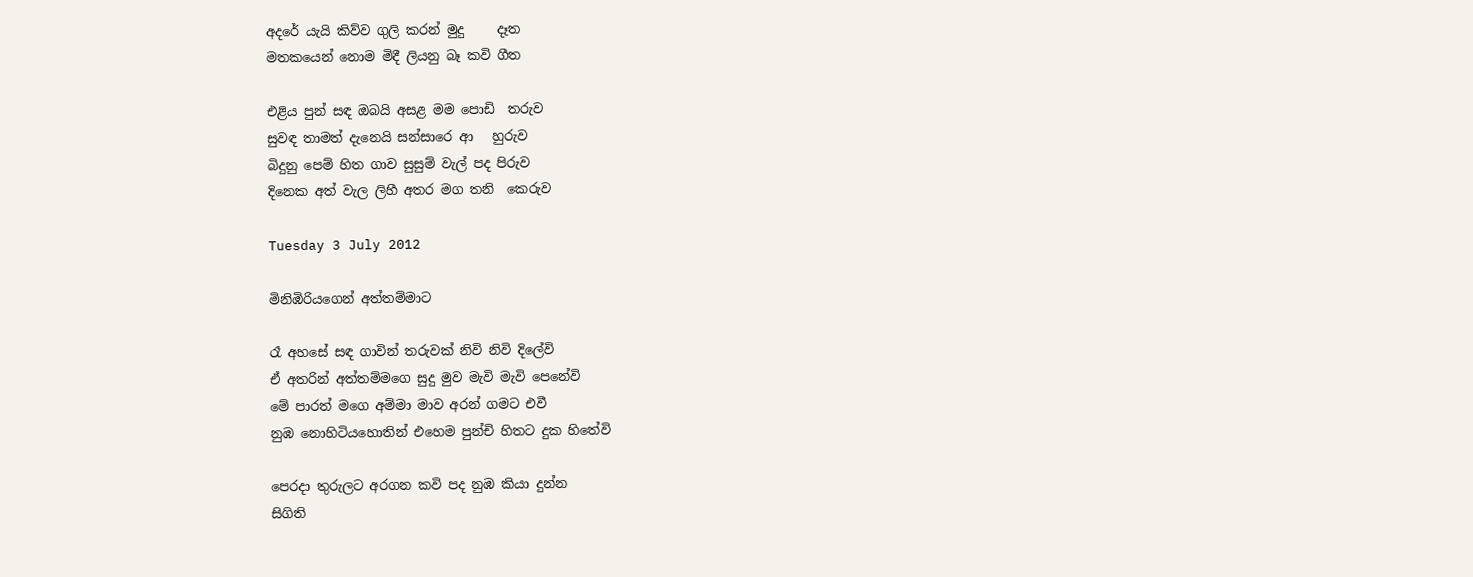අදරේ යැ‍යි කිව්ව ගුලි කරන් මුදු     දෑත
මතකයෙන් නොම මිදී ලියනු බෑ කවි ගීත

එළිය පුන් සඳ ඔබයි අසළ මම පොඩි  තරුව
සුවඳ තාමත් දැනෙයි සන්සාරෙ ආ   හුරුව
බිදුනු පෙම් හිත ගාව සුසුම් වැල් පද පිරුව
දිනෙක අත් වැල ලිහී අතර මග තනි  කෙරුව

Tuesday 3 July 2012

මිනිඹිරියගෙන් අත්තම්මාට

රෑ අහසේ සඳ ගාවින් තරුවක් නිවි නිවි දිලේවි
ඒ අතරින් අත්තම්මගෙ සුදු මුව මැවි මැවි පෙනේවි
මේ පාරත් මගෙ අම්මා මාව අරන් ගමට එවී
නුඹ නොහිටියහොතින් එහෙම පුන්චි හිතට දුක හිතේවි

පෙරදා තුරුලට අරගන කවි පද නුඹ කියා දුන්න
සිගිති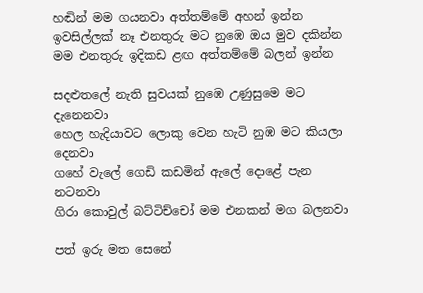හඬින් මම ගයනවා අත්තම්මේ අහන් ඉන්න
ඉවසිල්ලක් නෑ එනතුරු මට නුඹෙ ඔය මුව දකින්න
මම එනතුරු ඉදිකඩ ළඟ අත්තම්මේ බලන් ඉන්න

සදළුතලේ නැති සුවයක් නුඹෙ උණුසුමෙ මට දැනෙනවා
හෙල හැදියාවට ලොකු වෙන හැටි නුඹ මට කියලා දෙනවා
ගහේ වැලේ ගෙඩි කඩමින් ඇලේ දොළේ පැන නටනවා
ගිරා කොවුල් බට්ටිච්චෝ මම එනකන් මග බලනවා

පත් ඉරු මත සෙනේ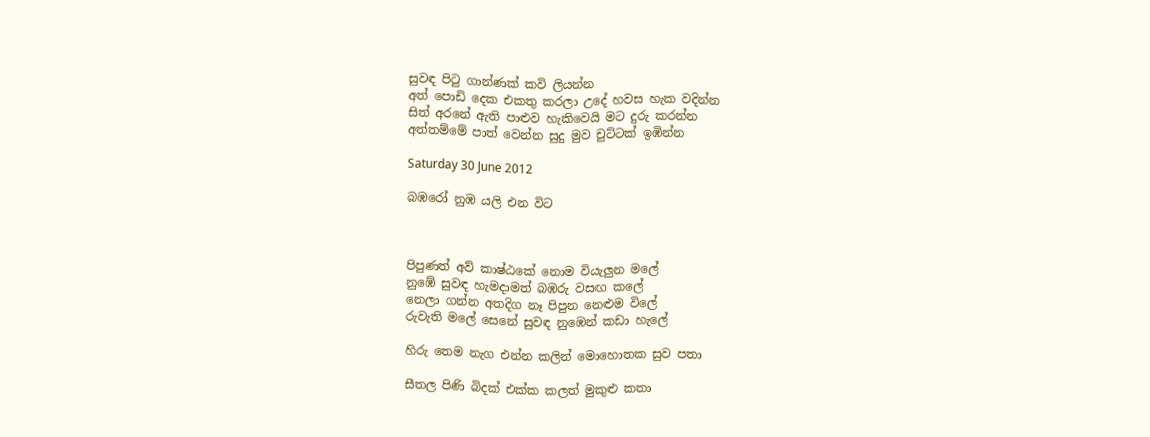සුවඳ පිටු ගාන්ණක් කවි ලියන්න
අත් පොඩි දෙක එකතු කරලා උදේ හවස හැක වදින්න
සිත් අරනේ ඇති පාළුව හැකිවෙයි මට දුරු කරන්න
අත්තම්මේ පාත් වෙන්න සුදු මුව චුට්ටක් ඉඹින්න

Saturday 30 June 2012

බඹරෝ නුඹ යලි එන විට



පිපුණත් අව් කාෂ්ඨකේ නොම වියැලුන මලේ
නුඹේ සුවඳ හැමදාමත් බඹරු වසඟ කලේ
නෙලා ගන්න අතදිග නෑ පිපුන නෙළුම විලේ
රුවැති මලේ සෙනේ සුවඳ නුඹෙන් කඩා හැලේ

හිරු තෙම නැග එන්න කලින් මොහොතක සුව පතා

සීතල පිණි බිදක් එක්ක කලත් මුකුළු කතා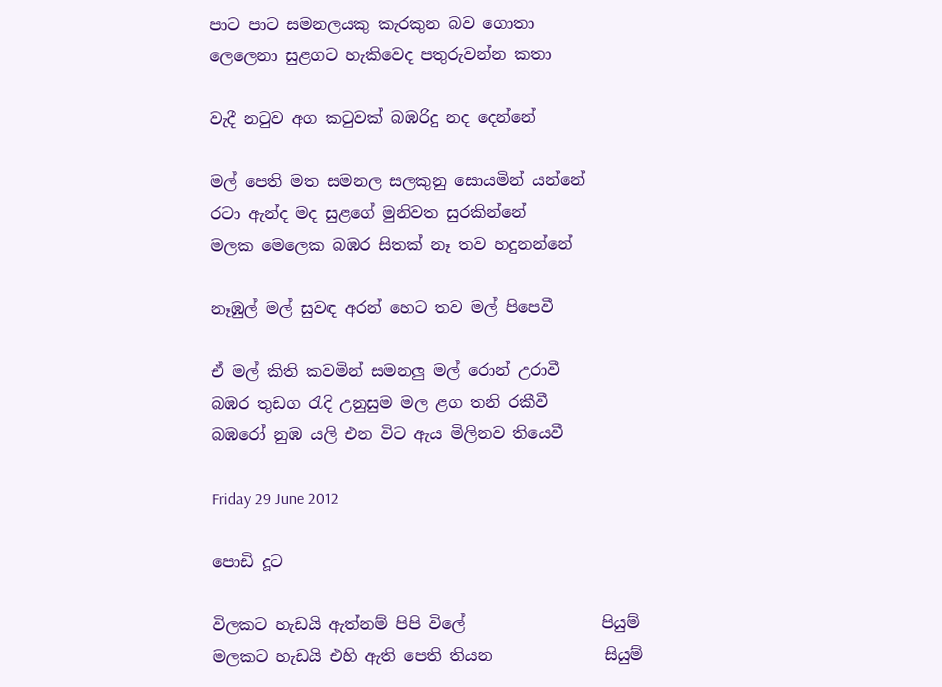පාට පාට සමනලයකු කැරකුන බව ගොතා
ලෙලෙනා සුළගට හැකිවෙද පතුරුවන්න කතා

වැදී නටුව අග කටුවක් බඹරිදු නද දෙන්නේ

මල් පෙති මත සමනල සලකුනු සොයමින් යන්නේ
රටා ඇන්ද මද සුළගේ මුනිවත සුරකින්නේ
මලක මෙලෙක බඹර සිතක් නෑ තව හදුනන්නේ

නෑඹුල් මල් සුවඳ අරන් හෙට තව මල් පිපෙවී

ඒ මල් කිති කවමින් සමනලු මල් රොන් උරාවී
බඹර තුඩග රැදි උනුසුම මල ළග තනි රකීවී
බඹරෝ නුඹ යලි එන විට ඇය මිලිනව තියෙවී

Friday 29 June 2012

පොඩි දූට

විලකට හැඩයි ඇත්නම් පිපි විලේ                 පියුම්
මලකට හැඩයි එහි ඇති පෙති තියන              සියුම්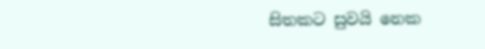සිතකට සුවයි නෙක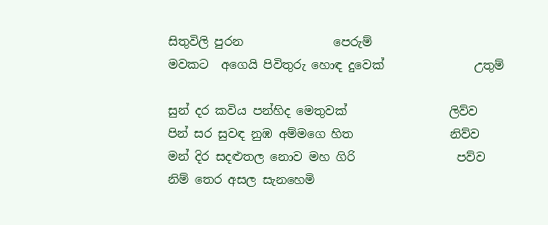සිතුවිලි පුරන               පෙරුම්
මවකට  අගෙයි පිවිතුරු හොඳ දුවෙක්               උතුම්

සුන් දර කවිය පන්හිද මෙතුවක්                 ලිව්ව
පින් සර සුවඳ නුඹ අම්මගෙ හිත                නිව්ව
මන් දිර සදළුතල නොව මහ ගිරි                 පව්ව
නිම් තෙර අසල සැනහෙමි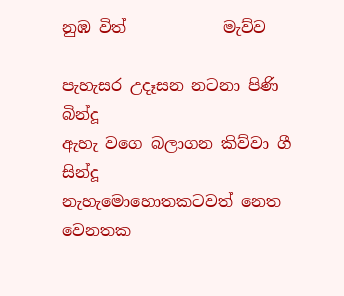නුඹ විත්            මැව්ව

පැහැසර උදෑසන නටනා පිණි                 බින්දූ
ඇහැ වගෙ බලාගන කිව්වා ගී                  සින්දූ
නැහැමොහොතකටවත් නෙත වෙනතක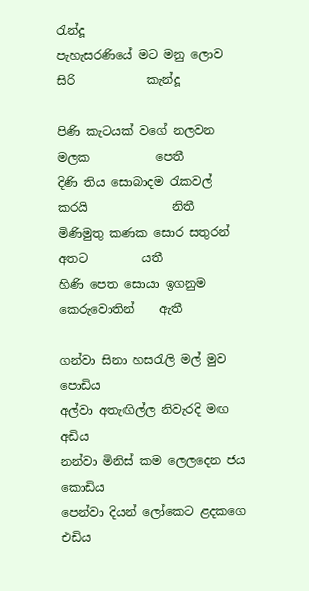රැන්දූ
පැහැසරණියේ මට මනු ලොව සිරි            කැන්දූ

පිණි කැටයක් වගේ නලවන මලක           පෙතී
දිණි තිය සොබාදම රැකවල් කරයි              නිතී
මිණිමුතු කණක සොර සතුරන්  අතට         යතී
හිණි පෙත සොයා ඉගනුම කෙරුවොතින්    ඇතී

ගන්වා සිනා හසරැලි මල් මුව            පොඩිය
අල්වා අතැඟිල්ල නිවැරදි මඟ             අඩිය
නන්වා මිනිස් කම ලෙලදෙන ජය    කොඩිය
පෙන්වා දියන් ලෝකෙට ළදකගෙ    එඩිය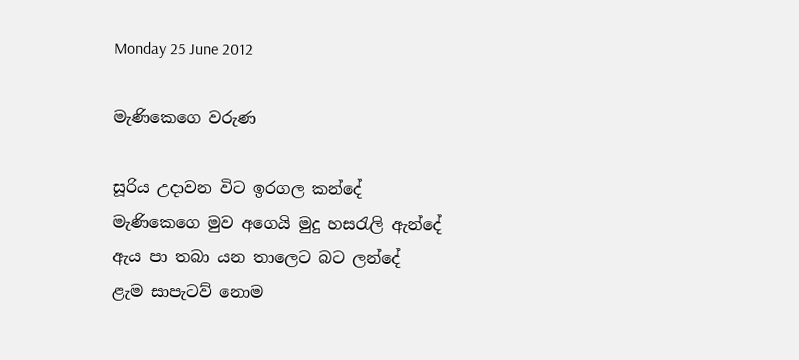Monday 25 June 2012

මැණිකෙගෙ වරුණ

සූරිය උදාවන විට ඉරගල කන්දේ
මැණිකෙගෙ මුව අගෙයි මුදු හසරැලි ඇන්දේ
ඇය පා තබා යන තාලෙට බට ලන්දේ
ළැම සාපැටව් නොම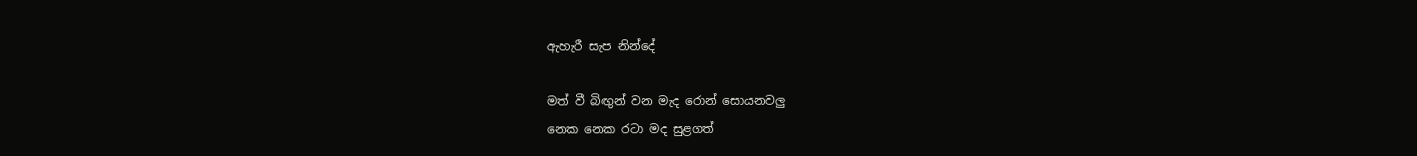ඇහැරී සැප නින්දේ

මත් වී බිඟුන් වන මැද රොන් සොයනවලු
නෙක නෙක රටා මද සුළගත්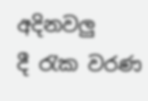අදිනවලු
දී රැක වරණ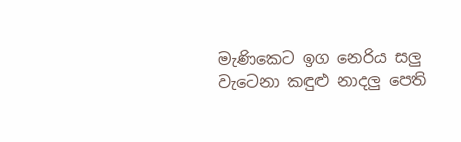මැණිකෙට ඉග නෙරිය සලු
වැටෙනා කඳුළු නාදලු පෙති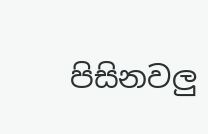පිසිනවලු